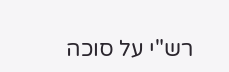רש"י על סוכה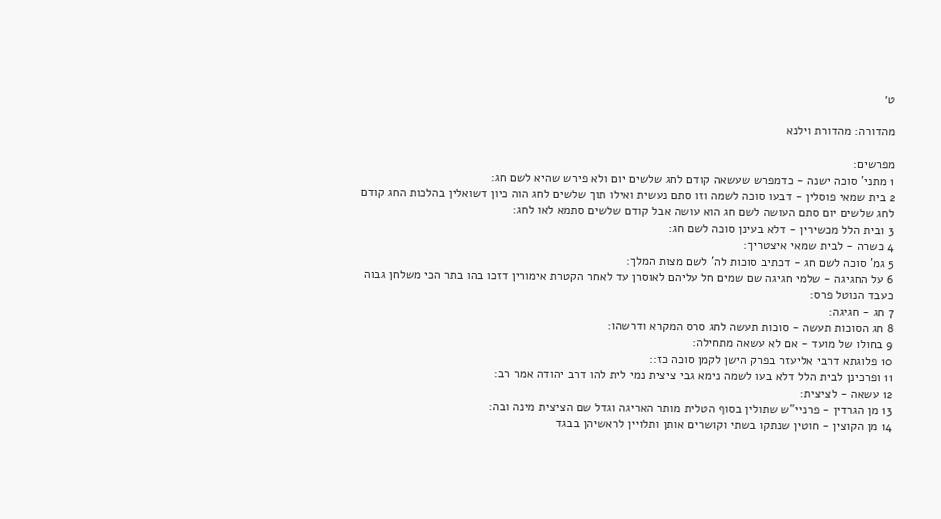ט׳

מהדורה: מהדורת וילנא

מפרשים:
1 מתני' סוכה ישנה - כדמפרש שעשאה קודם לחג שלשים יום ולא פירש שהיא לשם חג:
2 בית שמאי פוסלין - דבעו סוכה לשמה וזו סתם נעשית ואילו תוך שלשים לחג הוה כיון דשואלין בהלכות החג קודם לחג שלשים יום סתם העושה לשם חג הוא עושה אבל קודם שלשים סתמא לאו לחג:
3 ובית הלל מכשירין - דלא בעינן סוכה לשם חג:
4 כשרה - לבית שמאי איצטריך:
5 גמ' סוכה לשם חג - דכתיב סוכות לה' לשם מצות המלך:
6 על החגיגה - שלמי חגיגה שם שמים חל עליהם לאוסרן עד לאחר הקטרת אימורין דזכו בהו בתר הכי משלחן גבוה כעבד הנוטל פרס:
7 חג - חגיגה:
8 חג הסוכות תעשה - סוכות תעשה לחג סרס המקרא ודרשהו:
9 בחולו של מועד - אם לא עשאה מתחילה:
10 פלוגתא דרבי אליעזר בפרק הישן לקמן סוכה כז::
11 ופרכינן לבית הלל דלא בעו לשמה נימא גבי ציצית נמי לית להו דרב יהודה אמר רב:
12 עשאה - לציצית:
13 מן הגרדין - פרניי"ש שתולין בסוף הטלית מותר האריגה וגדל שם הציצית מינה ובה:
14 מן הקוצין - חוטין שנתקו בשתי וקושרים אותן ותלויין לראשיהן בבגד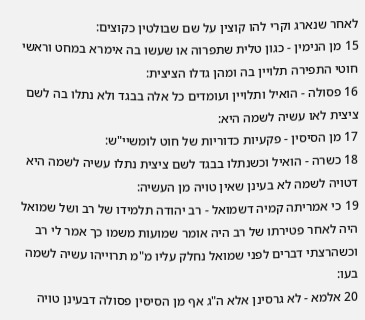לאחר שנארג וקרי להו קוצין על שם שבולטין כקוצים:
15 מן הנימין - כגון טלית שתפרוה או שעשו בה אימרא במחט וראשי חוטי התפירה תלויין בה ומהן גדלו הציצית:
16 פסולה - הואיל ותלויין ועומדים כל אלה בבגד ולא נתלו בה לשם ציצית לאו עשיה לשמה היא:
17 מן הסיסין - פקעיות כדוריות של חוט לומשיי"ש:
18 כשרה - הואיל וכשנתלו בבגד לשם ציצית נתלו עשיה לשמה היא דטויה לשמה לא בעינן שאין טויה מן העשיה:
19 כי אמריתה קמיה דשמואל - רב יהודה תלמידו של רב ושל שמואל היה לאחר פטירתו של רב היה אומר שמועות משמו כך אמר לי רב וכשהרצתי דברים לפני שמואל נחלק עליו מ"מ תרוייהו עשיה לשמה בעו:
20 אלמא - לא גרסינן אלא ה"ג אף מן הסיסין פסולה דבעינן טויה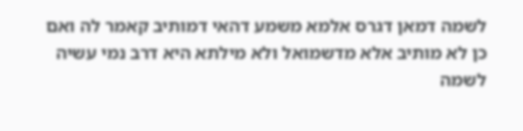לשמה דמאן דגרס אלמא משמע דהאי דמותיב קאמר לה ואם כן לא מותיב אלא מדשמואל ולא מילתא היא דרב נמי עשיה לשמה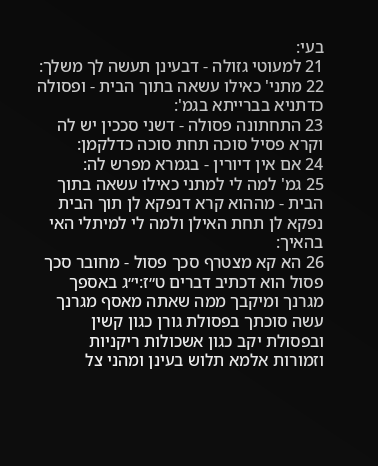בעי:
21 למעוטי גזולה - דבעינן תעשה לך משלך:
22 מתני' כאילו עשאה בתוך הבית - ופסולה כדתניא בברייתא בגמ':
23 התחתונה פסולה - דשני סככין יש לה וקרא פסיל סוכה תחת סוכה כדלקמן:
24 אם אין דיורין - בגמרא מפרש לה:
25 גמ' למה לי למתני כאילו עשאה בתוך הבית - מההוא קרא דנפקא לן תוך הבית נפקא לן תחת האילן ולמה לי למיתלי האי בהאיך:
26 הא קא מצטרף סכך פסול - מחובר סכך פסול הוא דכתיב דברים ט״ז:י״ג באספך מגרנך ומיקבך ממה שאתה מאסף מגרנך עשה סוכתך בפסולת גורן כגון קשין ובפסולת יקב כגון אשכולות ריקניות וזמורות אלמא תלוש בעינן ומהני צל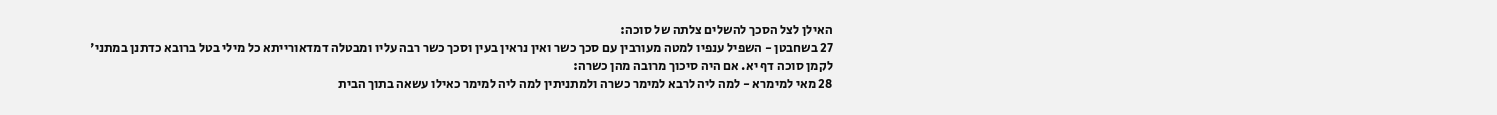האילן לצל הסכך להשלים צלתה של סוכה:
27 בשחבטן - השפיל ענפיו למטה מעורבין עם סכך כשר ואין נראין בעין וסכך כשר רבה עליו ומבטלה דמדאורייתא כל מילי בטל ברובא כדתנן במתני' לקמן סוכה דף יא. אם היה סיכוך מרובה מהן כשרה:
28 מאי למימרא - למה ליה לרבא למימר כשרה ולמתניתין למה ליה למימר כאילו עשאה בתוך הבית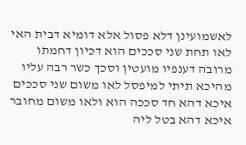לאשמועינן דלא פסול אלא דומיא דבית האי לאו תחת שני סככים הוא דכיון דחמתו מרובה דענפיו מועטין וסכך כשר רבה עליו מהיכא תיתי למיפסל לאו משום שני סככים איכא דהא חד סככה הוא ולאו משום מחובר איכא דהא בטל ליה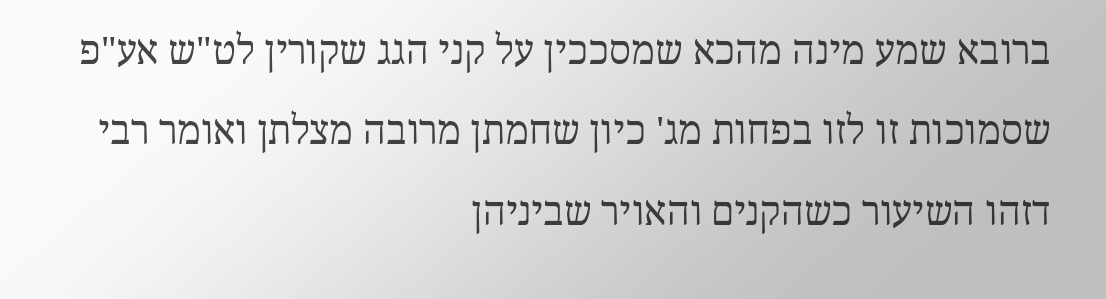ברובא שמע מינה מהכא שמסככין על קני הגג שקורין לט"ש אע"פ שסמוכות זו לזו בפחות מג' כיון שחמתן מרובה מצלתן ואומר רבי דזהו השיעור כשהקנים והאויר שביניהן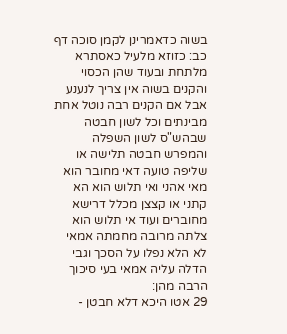בשוה כדאמרינן לקמן סוכה דף כב: כזוזא מלעיל כאסתרא מלתחת ובעוד שהן הכסוי והקנים בשוה אין צריך לנענע אבל אם הקנים רבה נוטל אחת מבינתים וכל לשון חבטה שבהש"ס לשון השפלה והמפרש חבטה תלישה או שליפה טועה דאי מחובר הוא מאי אהני ואי תלוש הוא הא קתני או קצצן מכלל דרישא מחוברים ועוד אי תלוש הוא צלתה מרובה מחמתה אמאי לא הלא נפלו על הסכך וגבי הדלה עליה אמאי בעי סיכוך הרבה מהן:
29 אטו היכא דלא חבטן -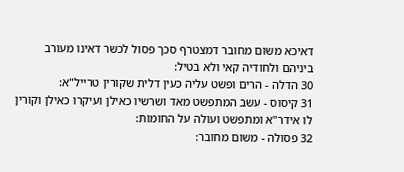דאיכא משום מחובר דמצטרף סכך פסול לכשר דאינו מעורב ביניהם ולחודיה קאי ולא בטיל:
30 הדלה - הרים ופשט עליה כעין דלית שקורין טרייל"א:
31 קיסוס - עשב המתפשט מאד ושרשיו כאילן ועיקרו כאילן וקורין לו אידר"א ומתפשט ועולה על החומות:
32 פסולה - משום מחובר: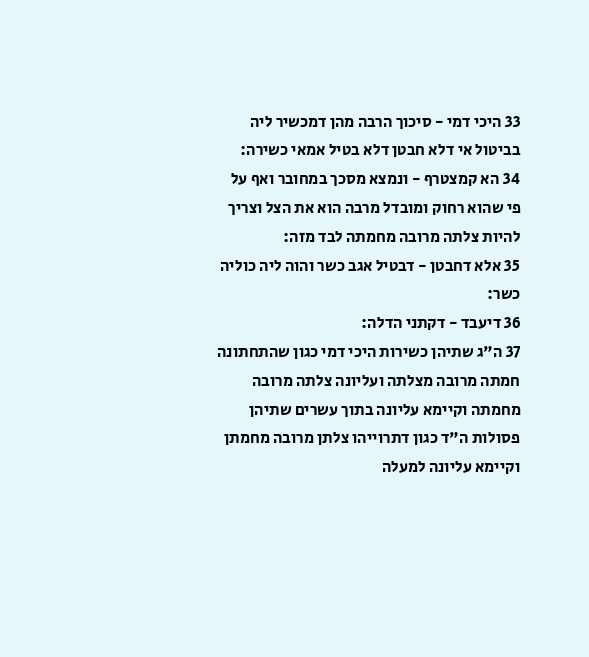33 היכי דמי - סיכוך הרבה מהן דמכשיר ליה בביטול אי דלא חבטן דלא בטיל אמאי כשירה:
34 הא קמצטרף - ונמצא מסכך במחובר ואף על פי שהוא רחוק ומובדל מרבה הוא את הצל וצריך להיות צלתה מרובה מחמתה לבד מזה:
35 אלא דחבטן - דבטיל אגב כשר והוה ליה כוליה כשר:
36 דיעבד - דקתני הדלה:
37 ה"ג שתיהן כשירות היכי דמי כגון שהתחתונה חמתה מרובה מצלתה ועליונה צלתה מרובה מחמתה וקיימא עליונה בתוך עשרים שתיהן פסולות ה"ד כגון דתרוייהו צלתן מרובה מחמתן וקיימא עליונה למעלה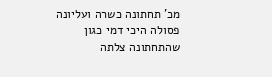מכ' תחתונה כשרה ועליונה פסולה היכי דמי כגון שהתחתונה צלתה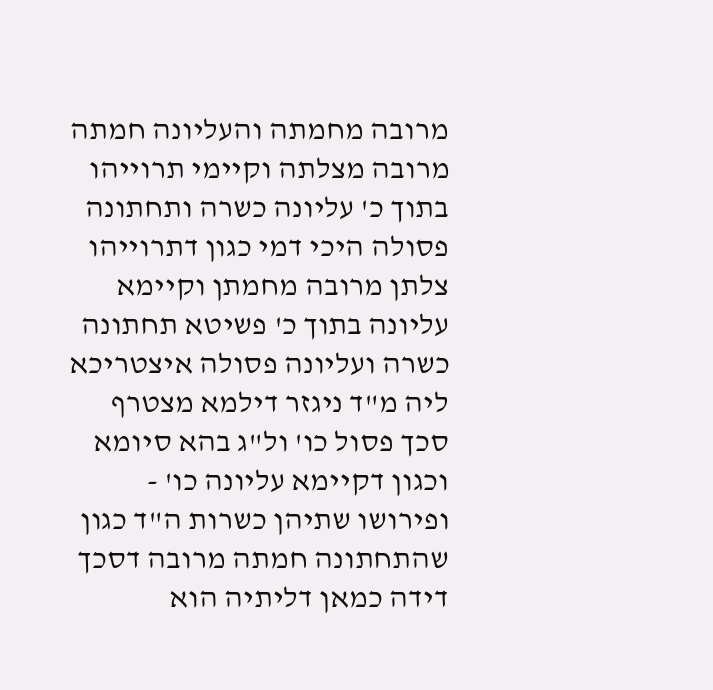מרובה מחמתה והעליונה חמתה מרובה מצלתה וקיימי תרוייהו בתוך כ' עליונה כשרה ותחתונה פסולה היכי דמי כגון דתרוייהו צלתן מרובה מחמתן וקיימא עליונה בתוך כ' פשיטא תחתונה כשרה ועליונה פסולה איצטריכא ליה מ"ד ניגזר דילמא מצטרף סכך פסול כו' ול"ג בהא סיומא וכגון דקיימא עליונה כו' - ופירושו שתיהן כשרות ה"ד כגון שהתחתונה חמתה מרובה דסכך דידה כמאן דליתיה הוא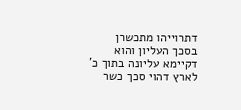דתרוייהו מתכשרן בסכך העליון והוא דקיימא עליונה בתוך כ' לארץ דהוי סכך כשר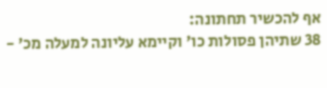אף להכשיר תחתונה:
38 שתיהן פסולות כו' וקיימא עליונה למעלה מכ' -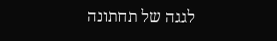לגגה של תחתונה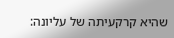שהיא קרקעיתה של עליונה: